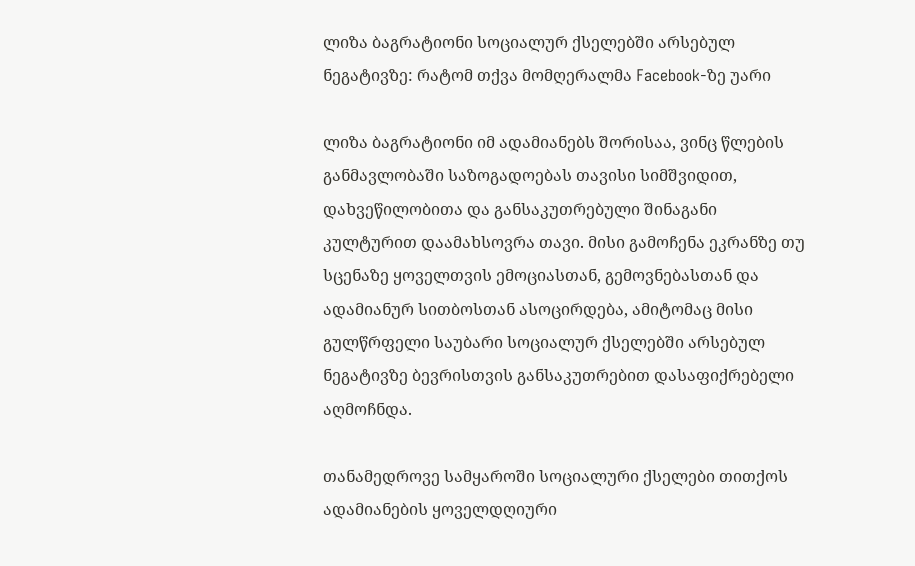ლიზა ბაგრატიონი სოციალურ ქსელებში არსებულ ნეგატივზე: რატომ თქვა მომღერალმა Facebook-ზე უარი

ლიზა ბაგრატიონი იმ ადამიანებს შორისაა, ვინც წლების განმავლობაში საზოგადოებას თავისი სიმშვიდით, დახვეწილობითა და განსაკუთრებული შინაგანი კულტურით დაამახსოვრა თავი. მისი გამოჩენა ეკრანზე თუ სცენაზე ყოველთვის ემოციასთან, გემოვნებასთან და ადამიანურ სითბოსთან ასოცირდება, ამიტომაც მისი გულწრფელი საუბარი სოციალურ ქსელებში არსებულ ნეგატივზე ბევრისთვის განსაკუთრებით დასაფიქრებელი აღმოჩნდა.

თანამედროვე სამყაროში სოციალური ქსელები თითქოს ადამიანების ყოველდღიური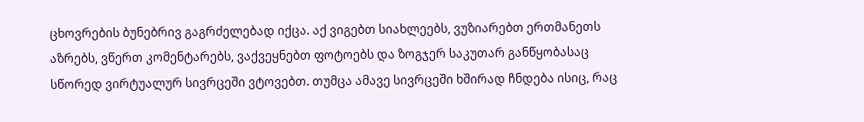ცხოვრების ბუნებრივ გაგრძელებად იქცა. აქ ვიგებთ სიახლეებს, ვუზიარებთ ერთმანეთს აზრებს, ვწერთ კომენტარებს, ვაქვეყნებთ ფოტოებს და ზოგჯერ საკუთარ განწყობასაც სწორედ ვირტუალურ სივრცეში ვტოვებთ. თუმცა ამავე სივრცეში ხშირად ჩნდება ისიც, რაც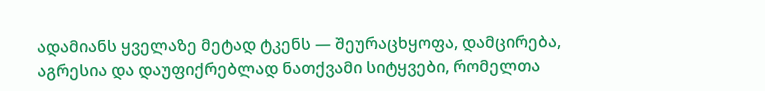ადამიანს ყველაზე მეტად ტკენს — შეურაცხყოფა, დამცირება, აგრესია და დაუფიქრებლად ნათქვამი სიტყვები, რომელთა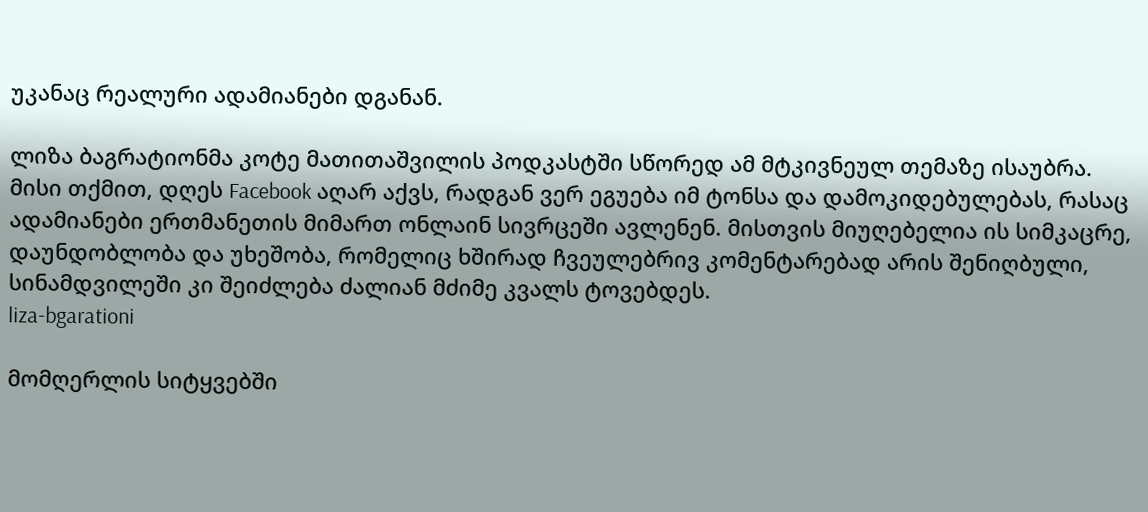უკანაც რეალური ადამიანები დგანან.

ლიზა ბაგრატიონმა კოტე მათითაშვილის პოდკასტში სწორედ ამ მტკივნეულ თემაზე ისაუბრა. მისი თქმით, დღეს Facebook აღარ აქვს, რადგან ვერ ეგუება იმ ტონსა და დამოკიდებულებას, რასაც ადამიანები ერთმანეთის მიმართ ონლაინ სივრცეში ავლენენ. მისთვის მიუღებელია ის სიმკაცრე, დაუნდობლობა და უხეშობა, რომელიც ხშირად ჩვეულებრივ კომენტარებად არის შენიღბული, სინამდვილეში კი შეიძლება ძალიან მძიმე კვალს ტოვებდეს.
liza-bgarationi

მომღერლის სიტყვებში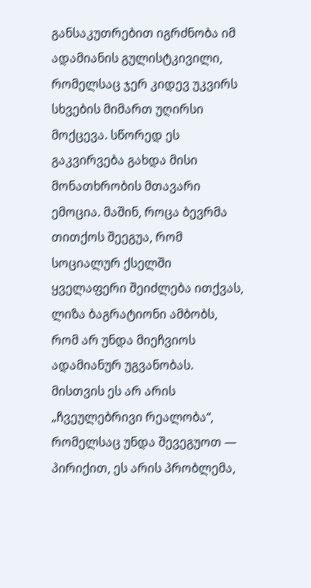განსაკუთრებით იგრძნობა იმ ადამიანის გულისტკივილი, რომელსაც ჯერ კიდევ უკვირს სხვების მიმართ უღირსი მოქცევა. სწორედ ეს გაკვირვება გახდა მისი მონათხრობის მთავარი ემოცია. მაშინ, როცა ბევრმა თითქოს შეეგუა, რომ სოციალურ ქსელში ყველაფერი შეიძლება ითქვას, ლიზა ბაგრატიონი ამბობს, რომ არ უნდა მიეჩვიოს ადამიანურ უგვანობას. მისთვის ეს არ არის „ჩვეულებრივი რეალობა“, რომელსაც უნდა შევეგუოთ — პირიქით, ეს არის პრობლემა,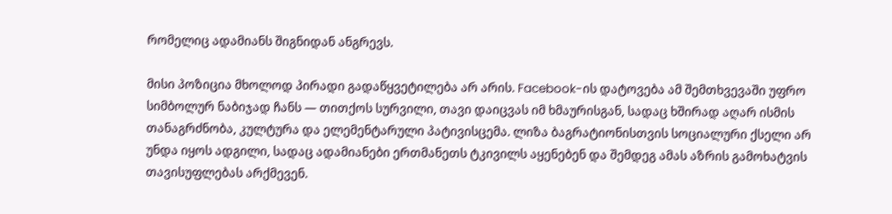რომელიც ადამიანს შიგნიდან ანგრევს.

მისი პოზიცია მხოლოდ პირადი გადაწყვეტილება არ არის. Facebook-ის დატოვება ამ შემთხვევაში უფრო სიმბოლურ ნაბიჯად ჩანს — თითქოს სურვილი, თავი დაიცვას იმ ხმაურისგან, სადაც ხშირად აღარ ისმის თანაგრძნობა, კულტურა და ელემენტარული პატივისცემა. ლიზა ბაგრატიონისთვის სოციალური ქსელი არ უნდა იყოს ადგილი, სადაც ადამიანები ერთმანეთს ტკივილს აყენებენ და შემდეგ ამას აზრის გამოხატვის თავისუფლებას არქმევენ.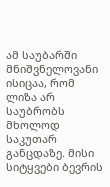ამ საუბარში მნიშვნელოვანი ისიცაა, რომ ლიზა არ საუბრობს მხოლოდ საკუთარ განცდაზე. მისი სიტყვები ბევრის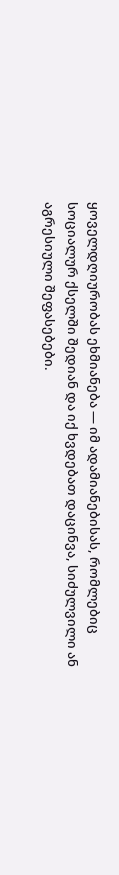ყოველდღიურობას ეხმიანება — იმ ადამიანებისას, რომლებიც სოციალურ ქსელში შედიან და იქ ხვდებათ დაცინვა, სიძულვილი ან აგრესიული შეფასებები.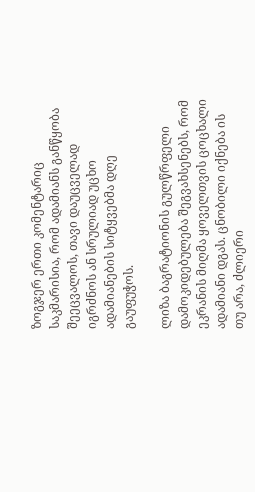ზოგჯერ ერთი კომენტარიც საკმარისია, რომ ადამიანს განწყობა შეეცვალოს, თავი დაუცველად იგრძნოს ან სრულიად უცხო ადამიანების სიტყვებმა დღე გაუფუჭოს.

ლიზა ბაგრატიონის გულწრფელი დამოკიდებულება შეგვახსენებს, რომ ეკრანის მიღმა ყოველთვის ცოცხალი ადამიანი დგას. ცნობილი იქნება ის თუ არა, ძლიერი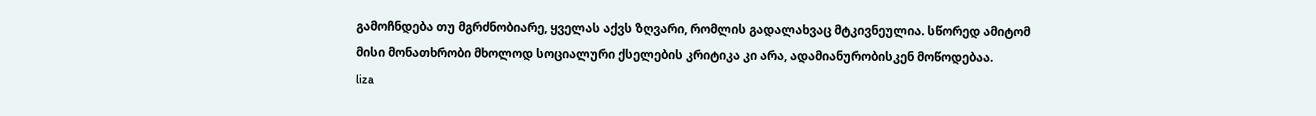გამოჩნდება თუ მგრძნობიარე, ყველას აქვს ზღვარი, რომლის გადალახვაც მტკივნეულია. სწორედ ამიტომ მისი მონათხრობი მხოლოდ სოციალური ქსელების კრიტიკა კი არა, ადამიანურობისკენ მოწოდებაა.
liza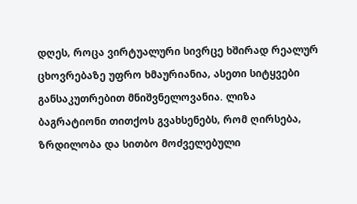დღეს, როცა ვირტუალური სივრცე ხშირად რეალურ ცხოვრებაზე უფრო ხმაურიანია, ასეთი სიტყვები განსაკუთრებით მნიშვნელოვანია. ლიზა ბაგრატიონი თითქოს გვახსენებს, რომ ღირსება, ზრდილობა და სითბო მოძველებული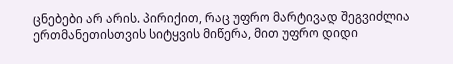ცნებები არ არის. პირიქით, რაც უფრო მარტივად შეგვიძლია ერთმანეთისთვის სიტყვის მიწერა, მით უფრო დიდი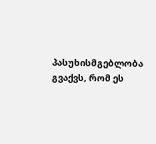პასუხისმგებლობა გვაქვს, რომ ეს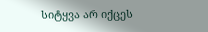სიტყვა არ იქცეს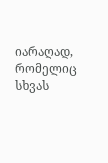იარაღად, რომელიც სხვას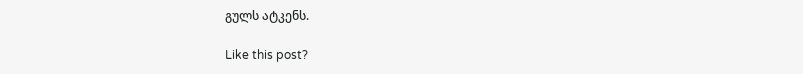გულს ატკენს.

Like this post?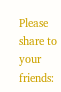Please share to your friends: